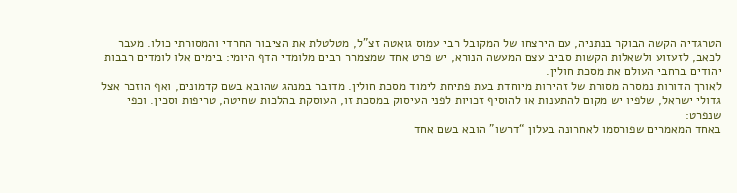הטרגדיה הקשה הבוקר בנתניה, עם הירצחו של המקובל רבי עמוס גואטה זצ"ל, מטלטלת את הציבור החרדי והמסורתי כולו. מעבר לכאב, לזעזוע ולשאלות הקשות סביב עצם המעשה הנורא, יש פרט אחד שמצמרר רבים מלומדי הדף היומי: בימים אלו לומדים רבבות יהודים ברחבי העולם את מסכת חולין.
לאורך הדורות נמסרה מסורת של זהירות מיוחדת בעת פתיחת לימוד מסכת חולין. מדובר במנהג שהובא בשם קדמונים, ואף הוזכר אצל גדולי ישראל, שלפיו יש מקום להתענות או להוסיף זכויות לפני העיסוק במסכת זו, העוסקת בהלכות שחיטה, טריפות וסכין. וכפי שנפרט:
באחד המאמרים שפורסמו לאחרונה בעלון “דרשו” הובא בשם אחד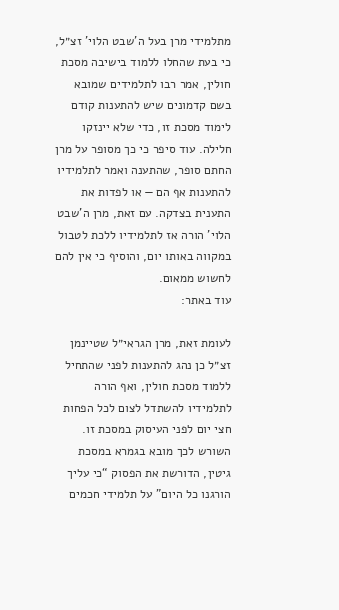מתלמידי מרן בעל ה’שבט הלוי’ זצ״ל, כי בעת שהחלו ללמוד בישיבה מסכת חולין, אמר רבו לתלמידים שמובא בשם קדמונים שיש להתענות קודם לימוד מסכת זו, כדי שלא יינזקו חלילה. עוד סיפר כי כך מסופר על מרן החתם סופר, שהתענה ואמר לתלמידיו להתענות אף הם — או לפדות את התענית בצדקה. עם זאת, מרן ה’שבט הלוי’ הורה אז לתלמידיו ללכת לטבול במקווה באותו יום, והוסיף כי אין להם לחשוש ממאום.
עוד באתר:

לעומת זאת, מרן הגראי״ל שטיינמן זצ״ל כן נהג להתענות לפני שהתחיל ללמוד מסכת חולין, ואף הורה לתלמידיו להשתדל לצום לכל הפחות חצי יום לפני העיסוק במסכת זו.
השורש לכך מובא בגמרא במסכת גיטין, הדורשת את הפסוק “כי עליך הורגנו כל היום” על תלמידי חכמים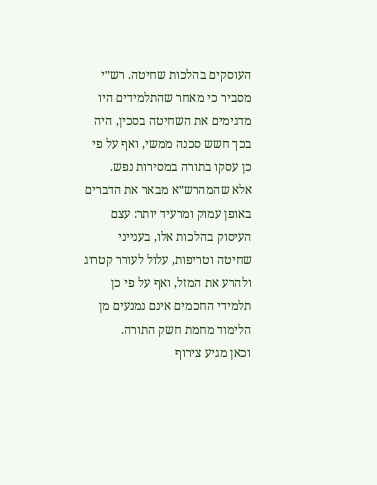העוסקים בהלכות שחיטה. רש״י מסביר כי מאחר שהתלמידים היו מדגימים את השחיטה בסכין, היה בכך חשש סכנה ממשי, ואף על פי כן עסקו בתורה במסירות נפש.
אלא שהמהרש״א מבאר את הדברים באופן עמוק ומרעיד יותר: עצם העיסוק בהלכות אלו, בענייני שחיטה וטריפות, עלול לעורר קטרוג ולהרע את המזל, ואף על פי כן תלמידי החכמים אינם נמנעים מן הלימוד מחמת חשק התורה.
וכאן מגיע צירוף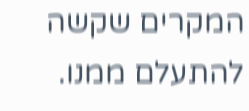המקרים שקשה להתעלם ממנו.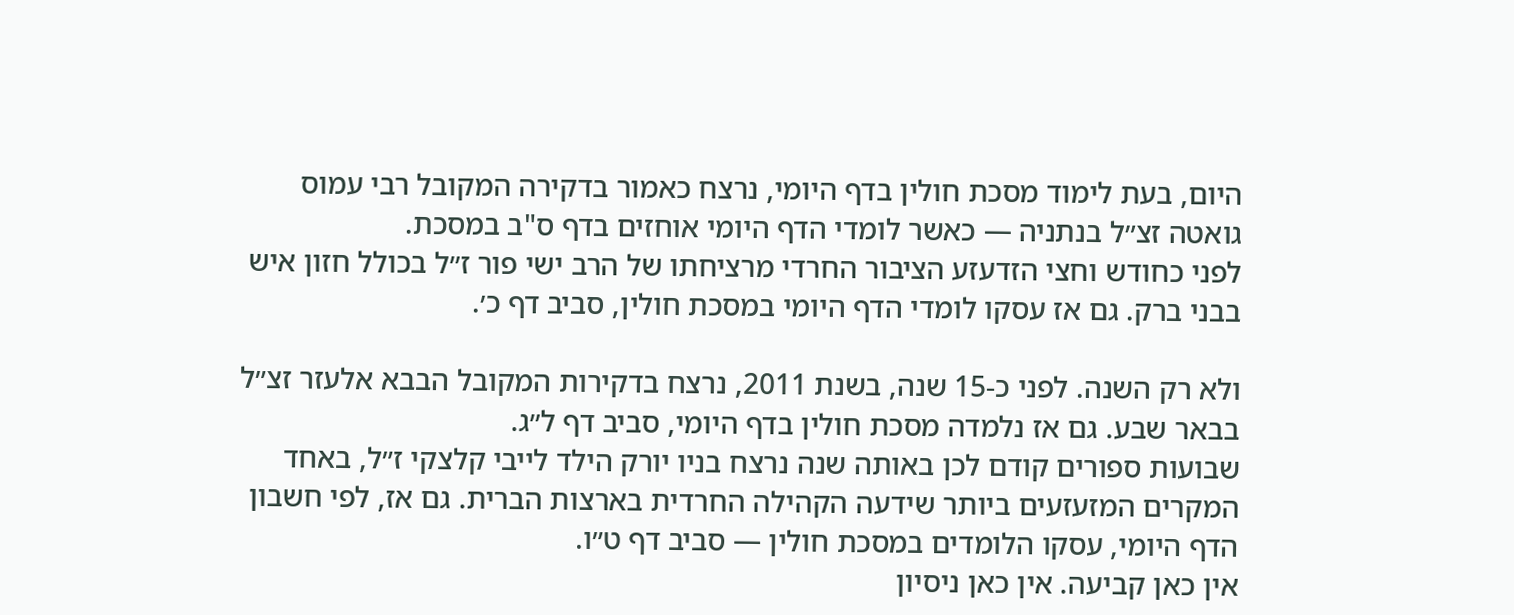היום, בעת לימוד מסכת חולין בדף היומי, נרצח כאמור בדקירה המקובל רבי עמוס גואטה זצ״ל בנתניה — כאשר לומדי הדף היומי אוחזים בדף ס"ב במסכת.
לפני כחודש וחצי הזדעזע הציבור החרדי מרציחתו של הרב ישי פור ז״ל בכולל חזון איש בבני ברק. גם אז עסקו לומדי הדף היומי במסכת חולין, סביב דף כ׳.

ולא רק השנה. לפני כ-15 שנה, בשנת 2011, נרצח בדקירות המקובל הבבא אלעזר זצ״ל בבאר שבע. גם אז נלמדה מסכת חולין בדף היומי, סביב דף ל״ג.
שבועות ספורים קודם לכן באותה שנה נרצח בניו יורק הילד לייבי קלצקי ז״ל, באחד המקרים המזעזעים ביותר שידעה הקהילה החרדית בארצות הברית. גם אז, לפי חשבון הדף היומי, עסקו הלומדים במסכת חולין — סביב דף ט״ו.
אין כאן קביעה. אין כאן ניסיון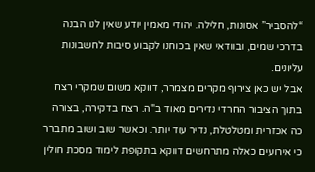“להסביר” אסונות, חלילה. יהודי מאמין יודע שאין לנו הבנה בדרכי שמים, ובוודאי שאין בכוחנו לקבוע סיבות לחשבונות עליונים.
אבל יש כאן צירוף מקרים מצמרר, דווקא משום שמקרי רצח בתוך הציבור החרדי נדירים מאוד ב"ה. רצח בדקירה, בצורה כה אכזרית ומטלטלת, נדיר עוד יותר. וכאשר שוב ושוב מתברר כי אירועים כאלה מתרחשים דווקא בתקופת לימוד מסכת חולין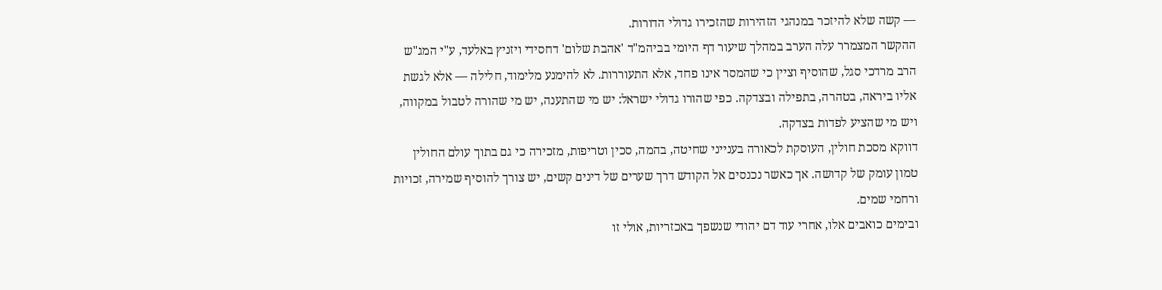— קשה שלא להיזכר במנהגי הזהירות שהזכירו גדולי הדורות.
ההקשר המצמרר עלה הערב במהלך שיעור דף היומי בביהמ"ד 'אהבת שלום' דחסידי ויזניץ באלעד, ע"י המג"ש הרב מרדכי סגל, שהוסיף וציין כי שהמסר אינו פחד, אלא התעוררות. לא להימנע מלימוד, חלילה — אלא לגשת אליו ביראה, בטהרה, בתפילה ובצדקה. כפי שהורו גדולי ישראל: יש מי שהתענה, יש מי שהורה לטבול במקווה, ויש מי שהציע לפדות בצדקה.
דווקא מסכת חולין, העוסקת לכאורה בענייני שחיטה, בהמה, סכין וטריפות, מזכירה כי גם בתוך עולם החולין טמון עומק של קדושה. אך כאשר נכנסים אל הקודש דרך שערים של דינים קשים, יש צורך להוסיף שמירה, זכויות ורחמי שמים.
ובימים כואבים אלו, אחרי עוד דם יהודי שנשפך באכזריות, אולי זו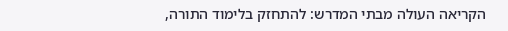הקריאה העולה מבתי המדרש: להתחזק בלימוד התורה,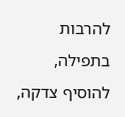להרבות בתפילה, להוסיף צדקה,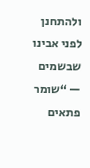ולהתחנן לפני אבינו שבשמים — “שומר פתאים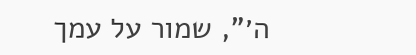ה׳”, שמור על עמך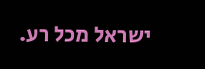ישראל מכל רע.